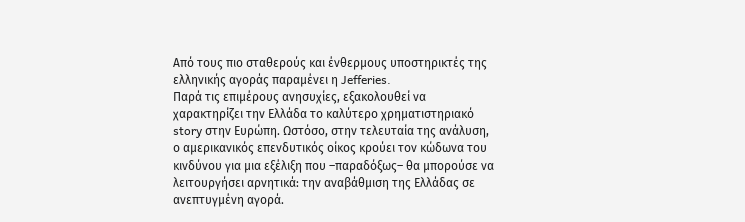Από τους πιο σταθερούς και ένθερμους υποστηρικτές της ελληνικής αγοράς παραμένει η Jefferies.
Παρά τις επιμέρους ανησυχίες, εξακολουθεί να χαρακτηρίζει την Ελλάδα το καλύτερο χρηματιστηριακό story στην Ευρώπη. Ωστόσο, στην τελευταία της ανάλυση, ο αμερικανικός επενδυτικός οίκος κρούει τον κώδωνα του κινδύνου για μια εξέλιξη που –παραδόξως– θα μπορούσε να λειτουργήσει αρνητικά: την αναβάθμιση της Ελλάδας σε ανεπτυγμένη αγορά.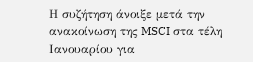Η συζήτηση άνοιξε μετά την ανακοίνωση της MSCI στα τέλη Ιανουαρίου για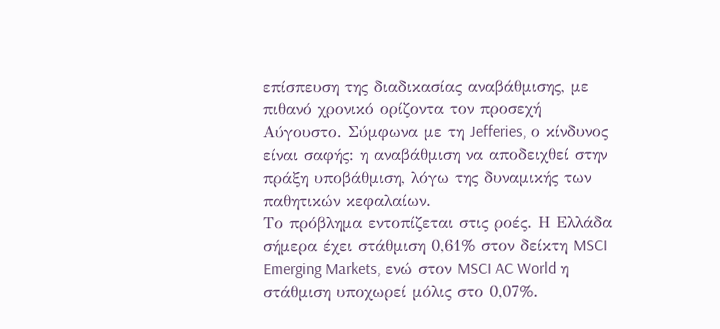επίσπευση της διαδικασίας αναβάθμισης, με πιθανό χρονικό ορίζοντα τον προσεχή Αύγουστο. Σύμφωνα με τη Jefferies, ο κίνδυνος είναι σαφής: η αναβάθμιση να αποδειχθεί στην πράξη υποβάθμιση, λόγω της δυναμικής των παθητικών κεφαλαίων.
Το πρόβλημα εντοπίζεται στις ροές. Η Ελλάδα σήμερα έχει στάθμιση 0,61% στον δείκτη MSCI Emerging Markets, ενώ στον MSCI AC World η στάθμιση υποχωρεί μόλις στο 0,07%.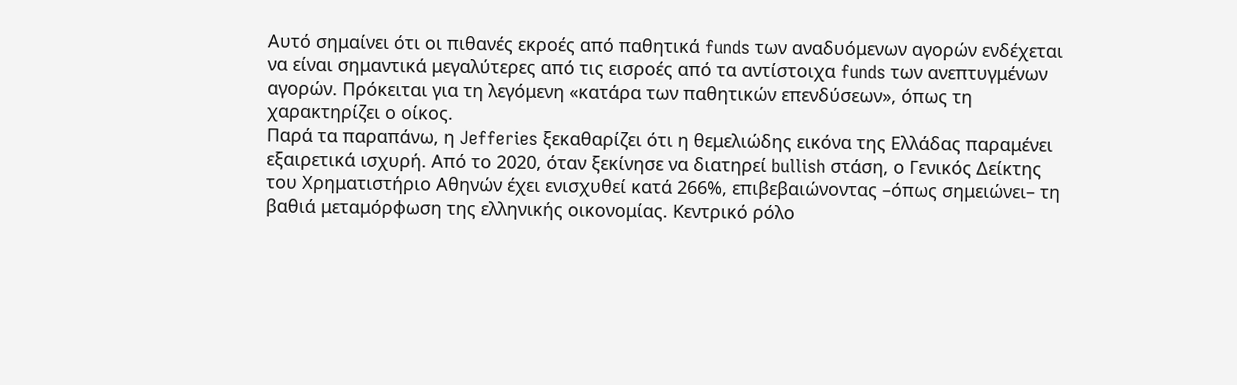Αυτό σημαίνει ότι οι πιθανές εκροές από παθητικά funds των αναδυόμενων αγορών ενδέχεται να είναι σημαντικά μεγαλύτερες από τις εισροές από τα αντίστοιχα funds των ανεπτυγμένων αγορών. Πρόκειται για τη λεγόμενη «κατάρα των παθητικών επενδύσεων», όπως τη χαρακτηρίζει ο οίκος.
Παρά τα παραπάνω, η Jefferies ξεκαθαρίζει ότι η θεμελιώδης εικόνα της Ελλάδας παραμένει εξαιρετικά ισχυρή. Από το 2020, όταν ξεκίνησε να διατηρεί bullish στάση, ο Γενικός Δείκτης του Χρηματιστήριο Αθηνών έχει ενισχυθεί κατά 266%, επιβεβαιώνοντας –όπως σημειώνει– τη βαθιά μεταμόρφωση της ελληνικής οικονομίας. Κεντρικό ρόλο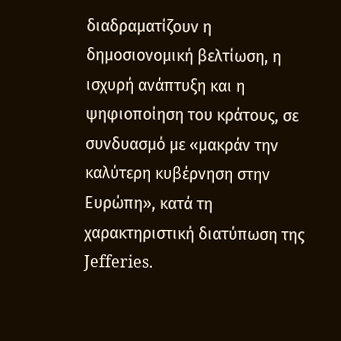διαδραματίζουν η δημοσιονομική βελτίωση, η ισχυρή ανάπτυξη και η ψηφιοποίηση του κράτους, σε συνδυασμό με «μακράν την καλύτερη κυβέρνηση στην Ευρώπη», κατά τη χαρακτηριστική διατύπωση της Jefferies.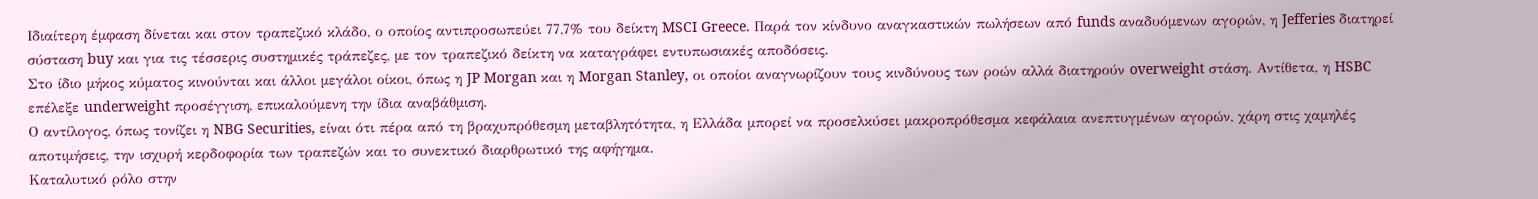Ιδιαίτερη έμφαση δίνεται και στον τραπεζικό κλάδο, ο οποίος αντιπροσωπεύει 77,7% του δείκτη MSCI Greece. Παρά τον κίνδυνο αναγκαστικών πωλήσεων από funds αναδυόμενων αγορών, η Jefferies διατηρεί σύσταση buy και για τις τέσσερις συστημικές τράπεζες, με τον τραπεζικό δείκτη να καταγράφει εντυπωσιακές αποδόσεις.
Στο ίδιο μήκος κύματος κινούνται και άλλοι μεγάλοι οίκοι, όπως η JP Morgan και η Morgan Stanley, οι οποίοι αναγνωρίζουν τους κινδύνους των ροών αλλά διατηρούν overweight στάση. Αντίθετα, η HSBC επέλεξε underweight προσέγγιση, επικαλούμενη την ίδια αναβάθμιση.
Ο αντίλογος, όπως τονίζει η NBG Securities, είναι ότι πέρα από τη βραχυπρόθεσμη μεταβλητότητα, η Ελλάδα μπορεί να προσελκύσει μακροπρόθεσμα κεφάλαια ανεπτυγμένων αγορών, χάρη στις χαμηλές αποτιμήσεις, την ισχυρή κερδοφορία των τραπεζών και το συνεκτικό διαρθρωτικό της αφήγημα.
Καταλυτικό ρόλο στην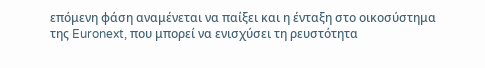επόμενη φάση αναμένεται να παίξει και η ένταξη στο οικοσύστημα της Euronext, που μπορεί να ενισχύσει τη ρευστότητα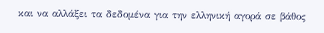και να αλλάξει τα δεδομένα για την ελληνική αγορά σε βάθος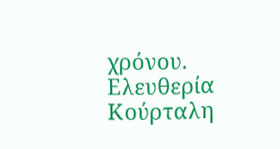χρόνου.
Ελευθερία Κούρταλη